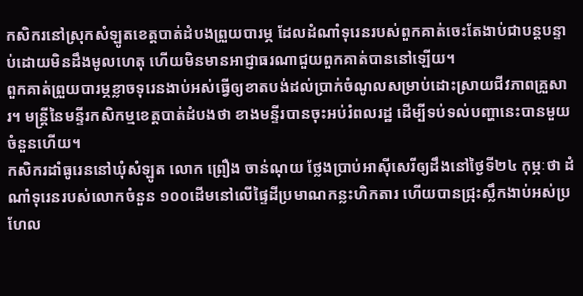កសិករនៅស្រុកសំឡូតខេត្តបាត់ដំបងព្រួយបារម្ភ ដែលដំណាំទុរេនរបស់ពួកគាត់ចេះតែងាប់ជាបន្តបន្ទាប់ដោយមិនដឹងមូលហេតុ ហើយមិនមានអាជ្ញាធរណាជួយពួកគាត់បាននៅឡើយ។
ពួកគាត់ព្រួយបារម្ភខ្លាចទុរេនងាប់អស់ធ្វើឲ្យខាតបង់ដល់ប្រាក់ចំណូលសម្រាប់ដោះស្រាយជីវភាពគ្រួសារ។ មន្ត្រីនៃមន្ទីរកសិកម្មខេត្តបាត់ដំបងថា ខាងមន្ទីរបានចុះអប់រំពលរដ្ឋ ដើម្បីទប់ទល់បញ្ហានេះបានមួយចំនួនហើយ។
កសិករដាំធូរេននៅឃុំសំឡូត លោក ព្រឿង ចាន់ណុយ ថ្លែងប្រាប់អាស៊ីសេរីឲ្យដឹងនៅថ្ងៃទី២៤ កុម្ភៈថា ដំណាំទុរេនរបស់លោកចំនួន ១០០ដើមនៅលើផ្ទៃដីប្រមាណកន្លះហិកតារ ហើយបានជ្រុះស្លឹកងាប់អស់ប្រហែល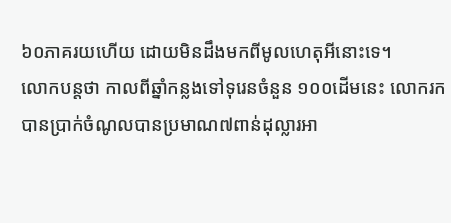៦០ភាគរយហើយ ដោយមិនដឹងមកពីមូលហេតុអីនោះទេ។
លោកបន្តថា កាលពីឆ្នាំកន្លងទៅទុរេនចំនួន ១០០ដើមនេះ លោករកបានប្រាក់ចំណូលបានប្រមាណ៧ពាន់ដុល្លារអា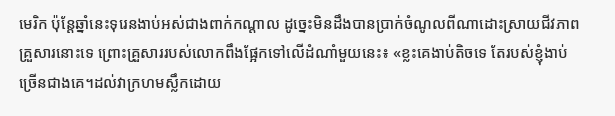មេរិក ប៉ុន្តែឆ្នាំនេះទុរេនងាប់អស់ជាងពាក់កណ្ដាល ដូច្នេះមិនដឹងបានប្រាក់ចំណូលពីណាដោះស្រាយជីវភាពគ្រួសារនោះទេ ព្រោះគ្រួសាររបស់លោកពឹងផ្អែកទៅលើដំណាំមួយនេះ៖ «ខ្លះគេងាប់តិចទេ តែរបស់ខ្ញុំងាប់ច្រើនជាងគេ។ដល់វាក្រហមស្លឹកដោយ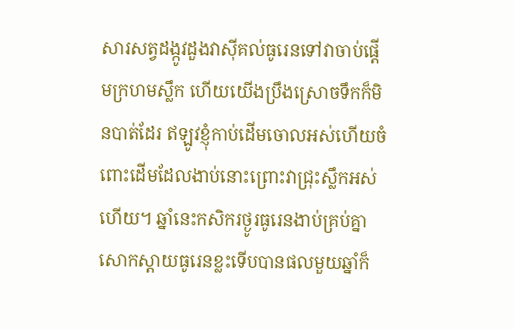សារសត្វដង្កូវដួងវាស៊ីគល់ធូរេនទៅវាចាប់ផ្ដើមក្រហមស្លឹក ហើយយើងប្រឹងស្រោចទឹកក៏មិនបាត់ដែរ ឥឡូវខ្ញុំកាប់ដើមចោលអស់ហើយចំពោះដើមដែលងាប់នោះព្រោះវាជ្រុះស្លឹកអស់ហើយ។ ឆ្នាំនេះកសិករថ្ងូរធូរេនងាប់គ្រប់គ្នា សោកស្ដាយធូរេនខ្លះទើបបានផលមួយឆ្នាំក៏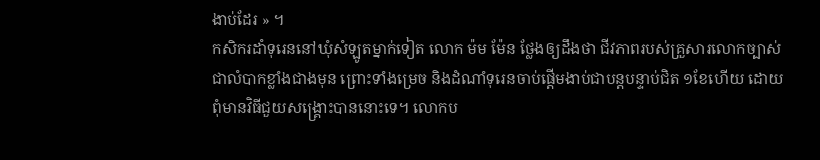ងាប់ដែរ » ។
កសិករដាំទុរេននៅឃុំសំឡូតម្នាក់ទៀត លោក ម៉ម ម៉ែន ថ្លែងឲ្យដឹងថា ជីវភាពរបស់គ្រួសារលោកច្បាស់ជាលំបាកខ្លាំងជាងមុន ព្រោះទាំងម្រេច និងដំណាំទុរេនចាប់ផ្ដើមងាប់ជាបន្តបន្ទាប់ជិត ១ខែហើយ ដោយពុំមានវិធីជួយសង្គ្រោះបាននោះទេ។ លោកប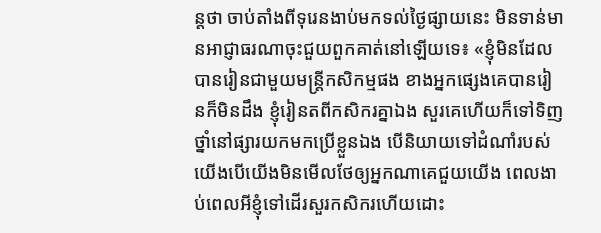ន្តថា ចាប់តាំងពីទុរេនងាប់មកទល់ថ្ងៃផ្សាយនេះ មិនទាន់មានអាជ្ញាធរណាចុះជួយពួកគាត់នៅឡើយទេ៖ «ខ្ញុំមិនដែលបានរៀនជាមួយមន្ត្រីកសិកម្មផង ខាងអ្នកផ្សេងគេបានរៀនក៏មិនដឹង ខ្ញុំរៀនតពីកសិករគ្នាឯង សួរគេហើយក៏ទៅទិញថ្នាំនៅផ្សារយកមកប្រើខ្លួនឯង បើនិយាយទៅដំណាំរបស់យើងបើយើងមិនមើលថែឲ្យអ្នកណាគេជួយយើង ពេលងាប់ពេលអីខ្ញុំទៅដើរសួរកសិករហើយដោះ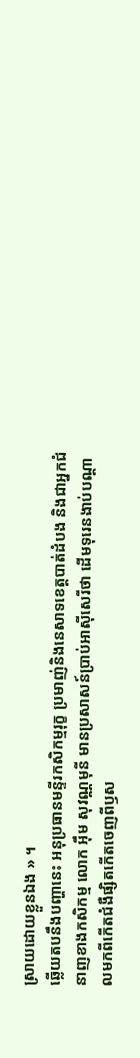ស្រាយដោយខ្លួនឯង » ។
ឆ្លើយតបនឹងបញ្ហានេះ អនុប្រធានមន្ទីរកសិកម្មរុក្ខ ប្រមាញ់និងនេសាទខេត្តបាត់ដំបង និងជាអ្នកជំនាញខាងកសិកម្ម លោក អ៊ឹម សុវណ្ណមុនី មានប្រសាសន៍ប្រាប់អាស៊ីសេរីថា ដើមទុរេនងាប់បណ្ដាលមកពីកើតជំងឺផ្សិតកើតចេញពីឫស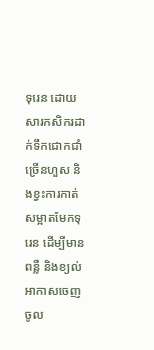ទុរេន ដោយសារកសិករដាក់ទឹកជោកជាំច្រើនហួស និងខ្វះការកាត់សម្អាតមែកទុរេន ដើម្បីមានពន្លឺ និងខ្យល់អាកាសចេញចូល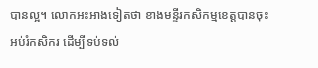បានល្អ។ លោកអះអាងទៀតថា ខាងមន្ទីរកសិកម្មខេត្តបានចុះអប់រំកសិករ ដើម្បីទប់ទល់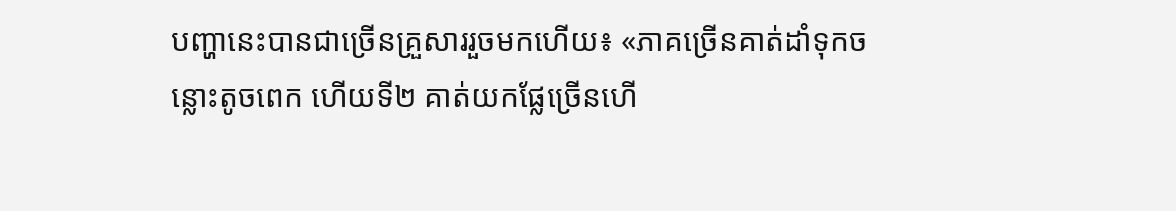បញ្ហានេះបានជាច្រើនគ្រួសាររួចមកហើយ៖ «ភាគច្រើនគាត់ដាំទុកចន្លោះតូចពេក ហើយទី២ គាត់យកផ្លែច្រើនហើ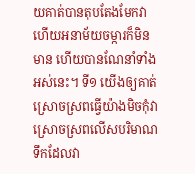យគាត់បានតុបតែងមែកវាហើយអនាម័យចម្ការក៏មិនមាន ហើយបានណែនាំទាំងអស់នេះ។ ទី១ យើងឲ្យគាត់ស្រោចស្រពធ្វើយ៉ាងមិចកុំវាស្រោចស្រពលើសបរិមាណទឹកដែលវា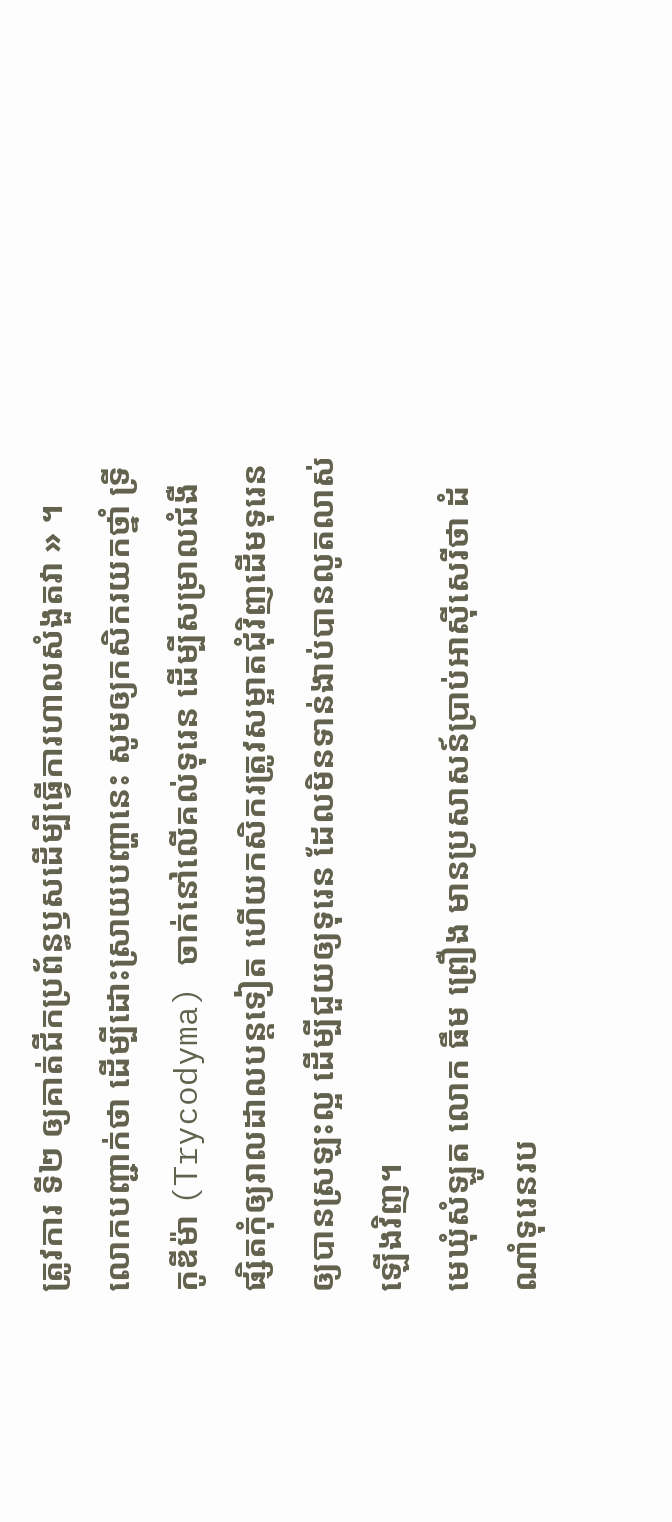ត្រូវការ ទី២ ឲ្យគាត់ជីកប្រព័ន្ធឫសដើម្បីធ្វើការហាលសំងួតវា » ។
លោកបញ្ជាក់ថា ដើម្បីដោះស្រាយបញ្ហានេះ សូមឲ្យកសិករយកថ្នាំ ទ្រីកូឌីម៉ា (Trycodyma) ចាក់នៅលើគល់ទុរេន ដើម្បីសម្រាលជំងឺផ្សិតកុំឲ្យរាលដាលបន្តទៀត ហើយកសិករត្រូវសម្អាតជុំវិញដើមទុរេនឲ្យបានស្រឡះល្អ ដើម្បីជួយឲ្យទុរេន ដែលមិនទាន់ងាប់បានលូតលាស់ឡើងវិញ។
មេឃុំសំឡូត លោក ធឹម ព្រឿង មានប្រសាសន៍ប្រាប់អាស៊ីសេរីថា ដំណាំទុរេនរប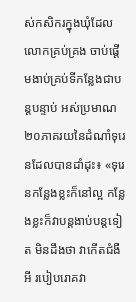ស់កសិករក្នុងឃុំដែលលោកគ្រប់គ្រង ចាប់ផ្ដើមងាប់គ្រប់ទីកន្លែងជាបន្តបន្ទាប់ អស់ប្រមាណ ២០ភាគរយនៃដំណាំទុរេនដែលបានដាំដុះ៖ «ទុរេនកន្លែងខ្លះក៏នៅល្អ កន្លែងខ្លះក៏វាបន្តងាប់បន្តទៀត មិនដឹងថា វាកើតជំងឺអី របៀបរោគវា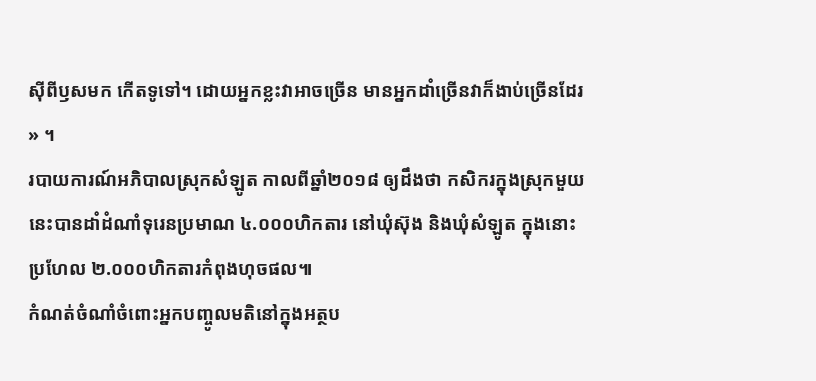ស៊ីពីឫសមក កើតទូទៅ។ ដោយអ្នកខ្លះវាអាចច្រើន មានអ្នកដាំច្រើនវាក៏ងាប់ច្រើនដែរ » ។
របាយការណ៍អភិបាលស្រុកសំឡូត កាលពីឆ្នាំ២០១៨ ឲ្យដឹងថា កសិករក្នុងស្រុកមួយនេះបានដាំដំណាំទុរេនប្រមាណ ៤.០០០ហិកតារ នៅឃុំស៊ុង និងឃុំសំឡូត ក្នុងនោះប្រហែល ២.០០០ហិកតារកំពុងហុចផល៕
កំណត់ចំណាំចំពោះអ្នកបញ្ចូលមតិនៅក្នុងអត្ថប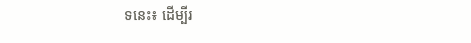ទនេះ៖ ដើម្បីរ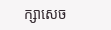ក្សាសេច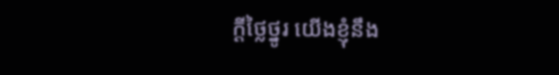ក្ដីថ្លៃថ្នូរ យើងខ្ញុំនឹង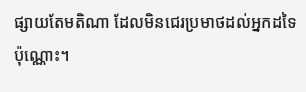ផ្សាយតែមតិណា ដែលមិនជេរប្រមាថដល់អ្នកដទៃប៉ុណ្ណោះ។